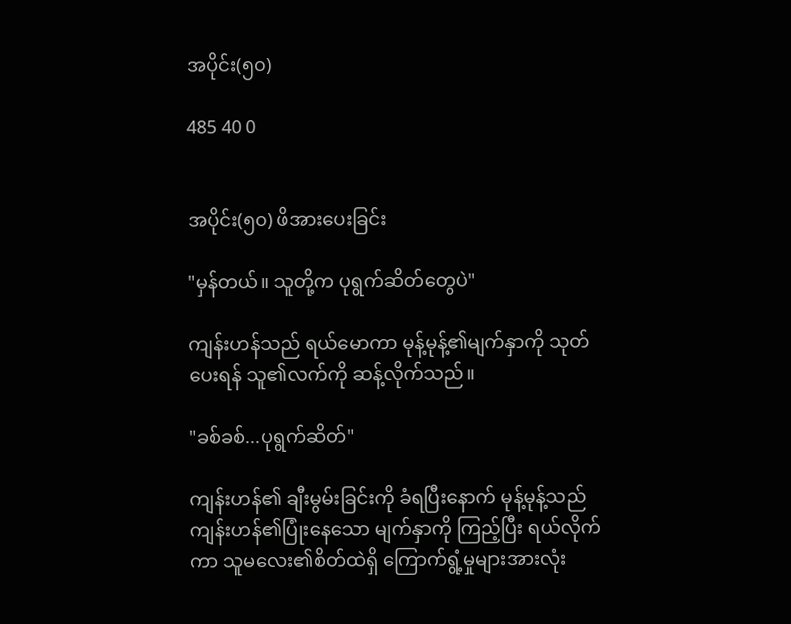အပိုင်း(၅၀)

485 40 0


အပိုင်း(၅၀) ဖိအားပေးခြင်း

"မှန်တယ်။ သူတို့က ပုရွက်ဆိတ်တွေပဲ"

ကျန်းဟန်သည် ရယ်မောကာ မုန့်မုန့်၏မျက်နှာကို သုတ်ပေးရန် သူ၏လက်ကို ဆန့်လိုက်သည်။

"ခစ်ခစ်...ပုရွက်ဆိတ်"

ကျန်းဟန်၏ ချီးမွမ်းခြင်းကို ခံရပြီးနောက် မုန့်မုန့်သည် ကျန်းဟန်၏ပြုံးနေသော မျက်နှာကို ကြည့်ပြီး ရယ်လိုက်ကာ သူမလေး၏စိတ်ထဲရှိ ကြောက်ရွံ့မှုများအားလုံး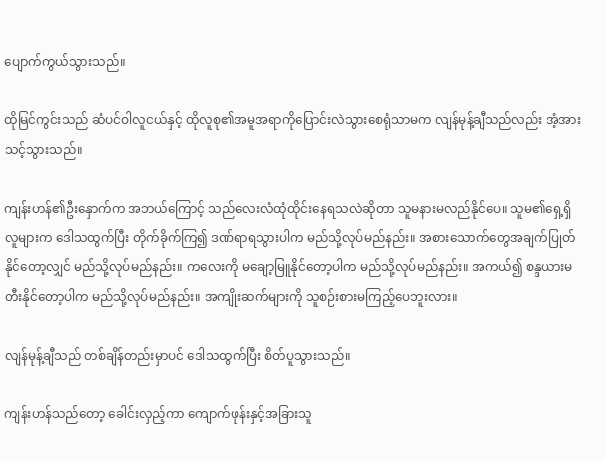ပျောက်ကွယ်သွားသည်။

ထိုမြင်ကွင်းသည် ဆံပင်ဝါလူငယ်နှင့် ထိုလူစု၏အမူအရာကိုပြောင်းလဲသွားစေရုံသာမက လျန်မုန့်ချီသည်လည်း အံ့အားသင့်သွားသည်။

ကျန်းဟန်၏ဦးနှောက်က အဘယ်ကြောင့် သည်လေးလံထုံထိုင်းနေရသလဲဆိုတာ သူမနားမလည်နိုင်ပေ။ သူမ၏‌ရှေ့ရှိလူများက ဒေါသထွက်ပြီး တိုက်ခိုက်ကြ၍ ဒဏ်ရာရသွားပါက မည်သို့လုပ်မည်နည်း။ အစားသောက်တွေအချက်ပြုတ်နိုင်တော့လျှင် မည်သို့လုပ်မည်နည်း။ ကလေးကို မချော့မြူနိုင်တော့ပါက မည်သို့လုပ်မည်နည်း။ အကယ်၍ စန္ဒယားမတီးနိုင်တော့ပါက မည်သို့လုပ်မည်နည်း။ အကျိုးဆက်များကို သူစဉ်းစားမကြည့်ပေဘူးလား။

လျန်မုန့်ချီသည် တစ်ချိန်တည်းမှာပင် ဒေါသထွက်ပြီး စိတ်ပူသွားသည်။

ကျန်းဟန်သည်တော့ ခေါင်းလှည့်ကာ ကျောက်ဖုန်းနှင့်အခြားသူ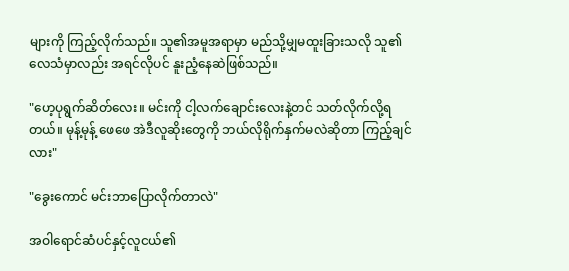များကို ကြည့်လိုက်သည်။ သူ၏အမူအရာမှာ မည်သို့မျှမထူးခြားသလို သူ၏လေသံမှာလည်း အရင်လိုပင် နူးညံ့နေဆဲဖြစ်သည်။

"ဟေ့ပုရွက်ဆိတ်လေး။ မင်းကို ငါ့လက်ချောင်းလေးနဲ့တင် သတ်လိုက်လို့ရတယ်။ မုန့်မုန့် ဖေဖေ အဲဒီလူဆိုးတွေကို ဘယ်လိုရိုက်နှက်မလဲဆိုတာ ကြည့်ချင်လား"

"ခွေးကောင် မင်းဘာပြောလိုက်တာလဲ"

အဝါရောင်ဆံပင်နှင့်လူငယ်၏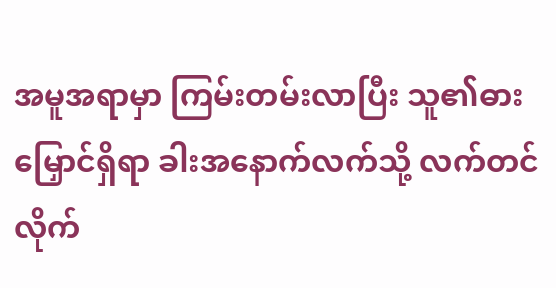အမူအရာမှာ ကြမ်းတမ်းလာပြီး သူ၏ဓားမြှောင်ရှိရာ ခါးအနောက်လက်သို့ လက်တင်လိုက်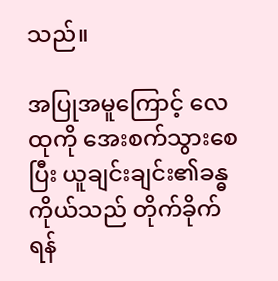သည်။

အပြုအမူကြောင့် လေထုကို အေးစက်သွားစေပြီး ယူချင်းချင်း၏ခန္ဓကိုယ်သည် တိုက်ခိုက်ရန်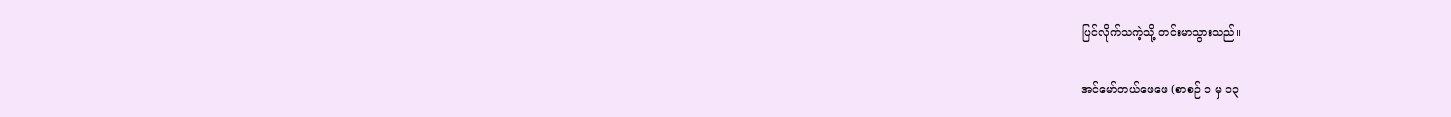ပြင်လိုက်သကဲ့သို့ တင်းမာသွားသည်။

အင်မော်တယ်ဖေဖေ (စာစဉ် ၁ မှ ၁၃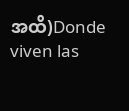အထိ)Donde viven las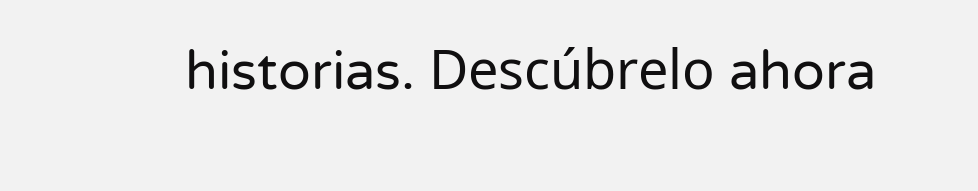historias. Descúbrelo ahora